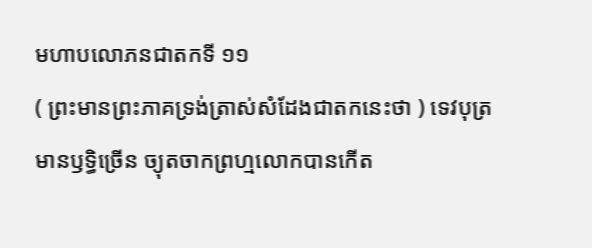មហាបលោភនជាតកទី ១១
( ព្រះមានព្រះភាគទ្រង់ត្រាស់សំដែងជាតកនេះថា ) ទេវបុត្រ មានឫទ្ធិច្រើន ច្យុតចាកព្រហ្មលោកបានកើត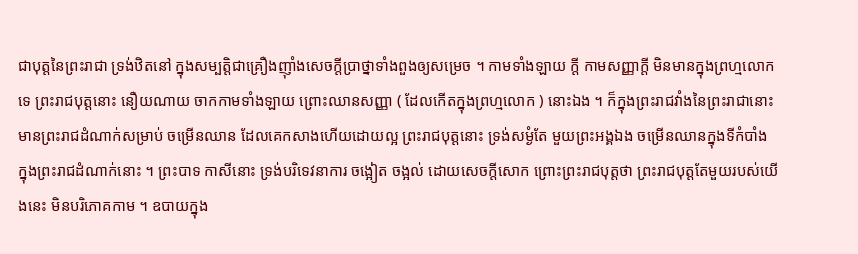ជាបុត្តនៃព្រះរាជា ទ្រង់ឋិតនៅ ក្នុងសម្បត្តិជាគ្រឿងញ៉ាំងសេចក្តីប្រាថ្នាទាំងពួងឲ្យសម្រេច ។ កាមទាំងឡាយ ក្តី កាមសញ្ញាក្តី មិនមានក្នុងព្រហ្មលោកទេ ព្រះរាជបុត្តនោះ នឿយណាយ ចាកកាមទាំងឡាយ ព្រោះឈានសញ្ញា ( ដែលកើតក្នុងព្រហ្មលោក ) នោះឯង ។ ក៏ក្នុងព្រះរាជវាំងនៃព្រះរាជានោះ មានព្រះរាជដំណាក់សម្រាប់ ចម្រើនឈាន ដែលគេកសាងហើយដោយល្អ ព្រះរាជបុត្តនោះ ទ្រង់សម្ងំតែ មួយព្រះអង្គឯង ចម្រើនឈានក្នុងទីកំបាំង ក្នុងព្រះរាជដំណាក់នោះ ។ ព្រះបាទ កាសីនោះ ទ្រង់បរិទេវនាការ ចង្អៀត ចង្អល់ ដោយសេចក្តីសោក ព្រោះព្រះរាជបុត្តថា ព្រះរាជបុត្តតែមួយរបស់យើងនេះ មិនបរិភោគកាម ។ ឧបាយក្នុង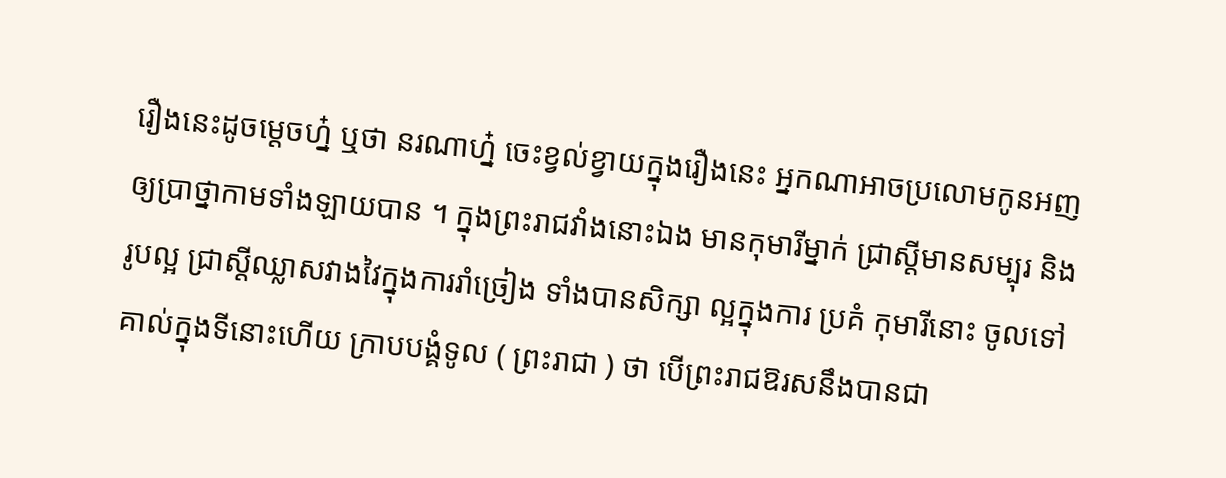រឿងនេះដូចម្តេចហ្ន៎ ឬថា នរណាហ្ន៎ ចេះខ្វល់ខ្វាយក្នុងរឿងនេះ អ្នកណាអាចប្រលោមកូនអញ ឲ្យប្រាថ្នាកាមទាំងឡាយបាន ។ ក្នុងព្រះរាជវាំងនោះឯង មានកុមារីម្នាក់ ជ្រាស្តីមានសម្បុរ និងរូបល្អ ជ្រាស្តីឈ្លាសវាងវៃក្នុងការរាំច្រៀង ទាំងបានសិក្សា ល្អក្នុងការ ប្រគំ កុមារីនោះ ចូលទៅគាល់ក្នុងទីនោះហើយ ក្រាបបង្គំទូល ( ព្រះរាជា ) ថា បើព្រះរាជឱរសនឹងបានជា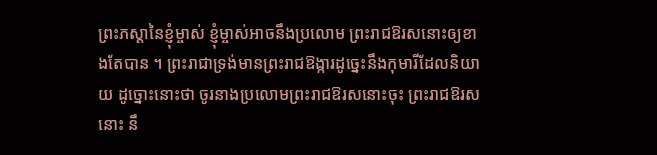ព្រះភស្តានៃខ្ញុំម្ចាស់ ខ្ញុំម្ចាស់អាចនឹងប្រលោម ព្រះរាជឱរសនោះឲ្យខាងតែបាន ។ ព្រះរាជាទ្រង់មានព្រះរាជឱង្ការដូច្នេះនឹងកុមារីដែលនិយាយ ដូច្នោះនោះថា ចូរនាងប្រលោមព្រះរាជឱរសនោះចុះ ព្រះរាជឱរសនោះ នឹ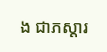ង ជាភស្តារ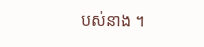បស់នាង ។